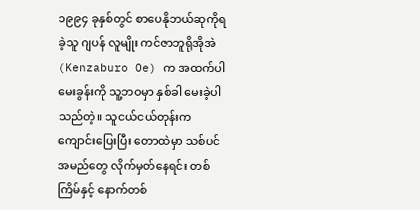၁၉၉၄ ခုနှစ်တွင် စာပေနိုဘယ်ဆုကိုရခဲ့သူ ဂျပန် လူမျိုး ကင်ဇာဘူရိုအိုအဲ (Kenzaburo Oe) က အထက်ပါ မေးခွန်းကို သူ့ဘဝမှာ နှစ်ခါ မေးခဲ့ပါသည်တဲ့။ သူငယ်ငယ်တုန်းက ကျောင်းပြေးပြီး တောထဲမှာ သစ်ပင်အမည်တွေ လိုက်မှတ်နေရင်း တစ်ကြိမ်နှင့် နောက်တစ်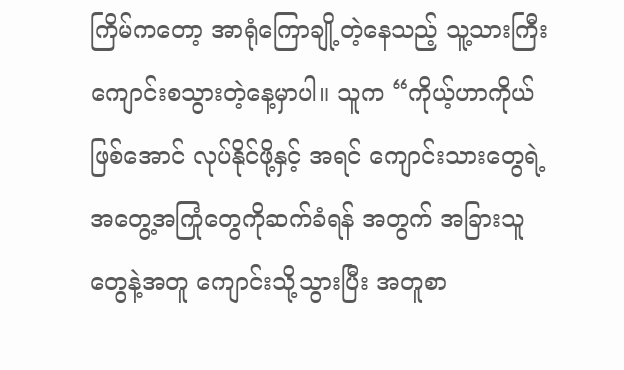ကြိမ်ကတော့ အာရုံကြောချို့တဲ့နေသည့် သူ့သားကြီး ကျောင်းစသွားတဲ့နေ့မှာပါ။ သူက “ကိုယ့်ဟာကိုယ်ဖြစ်အောင် လုပ်နိုင်ဖို့နှင့် အရင် ကျောင်းသားတွေရဲ့ အတွေ့အကြုံတွေကိုဆက်ခံရန် အတွက် အခြားသူတွေနဲ့အတူ ကျောင်းသို့သွားပြီး အတူစာ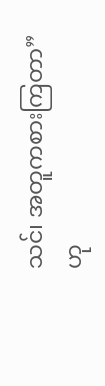သင်၊ အတူကစားကြတာ” ဟု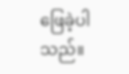ဖြေခဲ့ပါသည်။